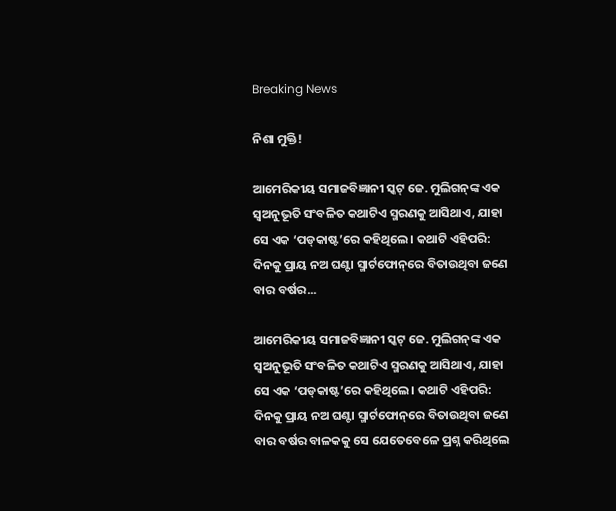Breaking News

ନିଶା ମୁକ୍ତି!

ଆମେରିକୀୟ ସମାଜବିଜ୍ଞାନୀ ସ୍କଟ୍‌ ଜେ. ମୁଲିଗନ୍‌ଙ୍କ ଏକ ସ୍ବଅନୁଭୂତି ସଂବଳିତ କଥାଟିଏ ସ୍ମରଣକୁ ଆସିଥାଏ, ଯାହା ସେ ଏକ ‘ପଡ୍‌କାଷ୍ଟ’ରେ କହିଥିଲେ। କଥାଟି ଏହିପରି: ଦିନକୁ ପ୍ରାୟ ନଅ ଘଣ୍ଟା ସ୍ମାର୍ଟଫୋନ୍‌ରେ ବିତାଉଥିବା ଜଣେ ବାର ବର୍ଷର...

ଆମେରିକୀୟ ସମାଜବିଜ୍ଞାନୀ ସ୍କଟ୍‌ ଜେ. ମୁଲିଗନ୍‌ଙ୍କ ଏକ ସ୍ବଅନୁଭୂତି ସଂବଳିତ କଥାଟିଏ ସ୍ମରଣକୁ ଆସିଥାଏ, ଯାହା ସେ ଏକ ‘ପଡ୍‌କାଷ୍ଟ’ରେ କହିଥିଲେ। କଥାଟି ଏହିପରି: ଦିନକୁ ପ୍ରାୟ ନଅ ଘଣ୍ଟା ସ୍ମାର୍ଟଫୋନ୍‌ରେ ବିତାଉଥିବା ଜଣେ ବାର ବର୍ଷର ବାଳକକୁ ସେ ଯେତେବେଳେ ପ୍ରଶ୍ନ କରିଥିଲେ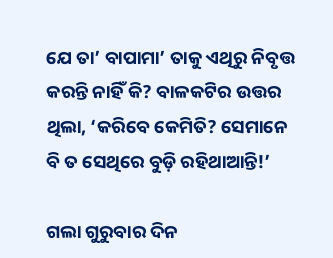ଯେ ତା’ ବାପାମା’ ତାକୁ ଏଥିରୁ ନିବୃତ୍ତ କରନ୍ତି ନାହିଁ କି? ବାଳକଟିର ଉତ୍ତର ଥିଲା, ‘କରିବେ କେମିତି? ସେମାନେ ବି ତ ସେଥିରେ ବୁଡ଼ି ରହିଥାଆନ୍ତି!’

ଗଲା ଗୁରୁବାର ଦିନ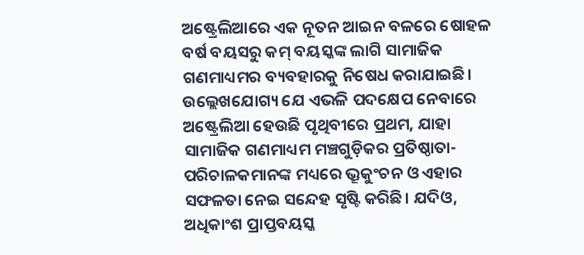ଅଷ୍ଟ୍ରେଲିଆରେ ଏକ ନୂତନ ଆଇନ ବଳରେ ଷୋହଳ ବର୍ଷ ବୟସରୁ କମ୍‌ ବୟସ୍କଙ୍କ ଲାଗି ସାମାଜିକ ଗଣମାଧ୍ୟମର ବ୍ୟବହାରକୁ ନିଷେଧ କରାଯାଇଛି। ଉଲ୍ଲେଖଯୋଗ୍ୟ ଯେ ଏଭଳି ପଦକ୍ଷେପ ନେବାରେ ଅଷ୍ଟ୍ରେଲିଆ ହେଉଛି ପୃଥିବୀରେ ପ୍ରଥମ, ଯାହା ସାମାଜିକ ଗଣମାଧ୍ୟମ ମଞ୍ଚଗୁଡ଼ିକର ପ୍ରତିଷ୍ଠାତା-ପରିଚାଳକମାନଙ୍କ ମଧ୍ୟରେ ଭ୍ରୂକୁଂଚନ ଓ ଏହାର ସଫଳତା ନେଇ ସନ୍ଦେହ ସୃଷ୍ଟି କରିଛି। ଯଦିଓ, ଅଧିକାଂଶ ପ୍ରାପ୍ତବୟସ୍କ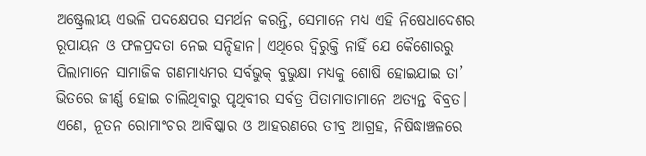ଅଷ୍ଟ୍ରେଲୀୟ ଏଭଳି ପଦକ୍ଷେପର ସମର୍ଥନ କରନ୍ତି, ସେମାନେ ମଧ୍ୟ ଏହି ନିଷେଧାଦେଶର ରୂପାୟନ ଓ ଫଳପ୍ରଦତା ନେଇ ସନ୍ଦିହାନ। ଏଥିରେ ଦ୍ବିରୁକ୍ତି ନାହିଁ ଯେ କୈଶୋରରୁ ପିଲାମାନେ ସାମାଜିକ ଗଣମାଧ୍ୟମର ସର୍ବଭୁକ୍‌ ବୁଭୁକ୍ଷା ମଧ୍ୟକୁ ଶୋଷି ହୋଇଯାଇ ତା’ ଭିତରେ ଜୀର୍ଣ୍ଣ ହୋଇ ଚାଲିଥିବାରୁ ପୃଥିବୀର ସର୍ବତ୍ର ପିତାମାତାମାନେ ଅତ୍ୟନ୍ତ ବିବ୍ରତ। ଏଣେ, ନୂତନ ରୋମାଂଚର ଆବିଷ୍କାର ଓ ଆହରଣରେ ତୀବ୍ର ଆଗ୍ରହ, ନିଷିଦ୍ଧାଞ୍ଚଳରେ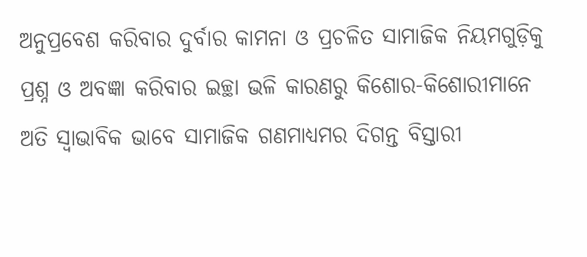ଅନୁପ୍ରବେଶ କରିବାର ଦୁର୍ବାର କାମନା ଓ ପ୍ରଚଳିତ ସାମାଜିକ ନିୟମଗୁଡ଼ିକୁ ପ୍ରଶ୍ନ ଓ ଅବଜ୍ଞା କରିବାର ଇଚ୍ଛା ଭଳି କାରଣରୁ କିଶୋର-କି‌ଶୋରୀମାନେ ଅତି ସ୍ବାଭାବିକ ଭାବେ ସାମାଜିକ ଗଣମାଧ୍ୟମର ଦିଗନ୍ତ ବିସ୍ତାରୀ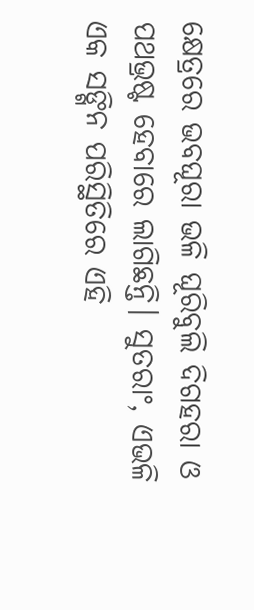କ୍ଷେତ୍ରରେ ଭବଘୂରା ଭଳି ଘୂରିବୁଲି ଦିଗହରା ଓ ପଥଭ୍ରଷ୍ଟ ହେବାରେ ଲାଗିଛନ୍ତି। ସୁତରାଂ, ଏଭଳି ଏକ ସଙ୍ଗିନ ପରିସ୍ଥିତିରେ ଏହି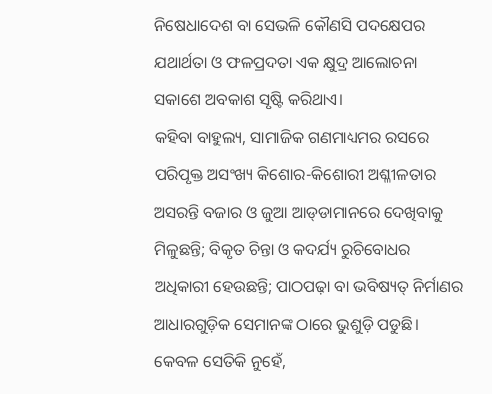ନିଷେଧାଦେଶ ବା ସେଭଳି କୌଣସି ପଦକ୍ଷେପର ଯଥାର୍ଥତା ଓ ଫଳପ୍ରଦତା ଏକ କ୍ଷୁଦ୍ର ଆଲୋଚନା ସକାଶେ ଅବକାଶ ସୃଷ୍ଟି କରିଥାଏ।
କହିବା ବାହୁଲ୍ୟ, ସାମାଜିକ ଗଣମାଧ୍ୟମର ରସରେ ପରିପୃକ୍ତ ଅସଂଖ୍ୟ କିଶୋର-କିଶୋରୀ ଅଶ୍ଳୀଳତାର ଅସରନ୍ତି ବଜାର ଓ ଜୁଆ ଆଡ୍‌ଡାମାନରେ ଦେଖିବାକୁ ମିଳୁଛନ୍ତି; ବିକୃତ ଚିନ୍ତା ଓ କଦର୍ଯ୍ୟ ରୁଚିବୋଧର ଅଧିକାରୀ ହେଉଛନ୍ତି; ପାଠପଢ଼ା ବା ଭବିଷ୍ୟତ୍‌ ନିର୍ମାଣର ଆଧାରଗୁଡ଼ିକ ସେମାନଙ୍କ ଠାରେ ଭୁଶୁଡ଼ି ପଡୁଛି। କେବଳ ସେତିକି ନୁହେଁ,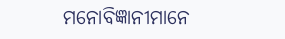ମନୋବିଜ୍ଞାନୀମାନେ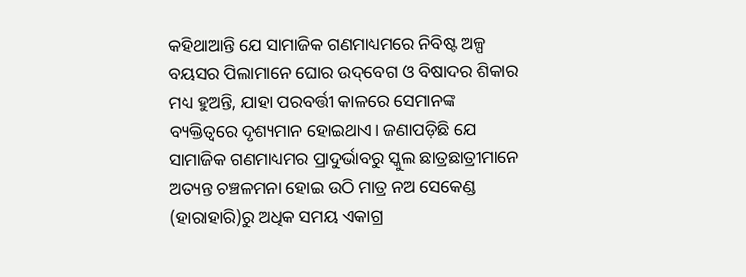କହିଥାଆନ୍ତି ଯେ ସାମାଜିକ ଗଣମାଧ୍ୟମରେ ନିବିଷ୍ଟ ଅଳ୍ପ ବୟସର ପିଲାମାନେ ଘୋର ଉଦ୍‌ବେଗ ଓ ବିଷାଦର ଶିକାର ମଧ୍ୟ ହୁଅନ୍ତି, ଯାହା ପରବର୍ତ୍ତୀ କାଳରେ ସେମାନଙ୍କ ବ୍ୟକ୍ତିତ୍ବରେ ଦୃଶ୍ୟମାନ ହୋଇଥାଏ। ଜଣାପଡ଼ିଛି ଯେ ସାମାଜିକ ଗଣମାଧ୍ୟମର ପ୍ରାଦୁର୍ଭାବରୁ ସ୍କୁଲ ଛାତ୍ରଛାତ୍ରୀମାନେ ଅତ୍ୟନ୍ତ ଚଞ୍ଚଳମନା ହୋଇ ଉଠି ମାତ୍ର ନଅ ସେକେଣ୍ଡ (ହାରାହାରି)ରୁ ଅଧିକ ସମୟ ଏକାଗ୍ର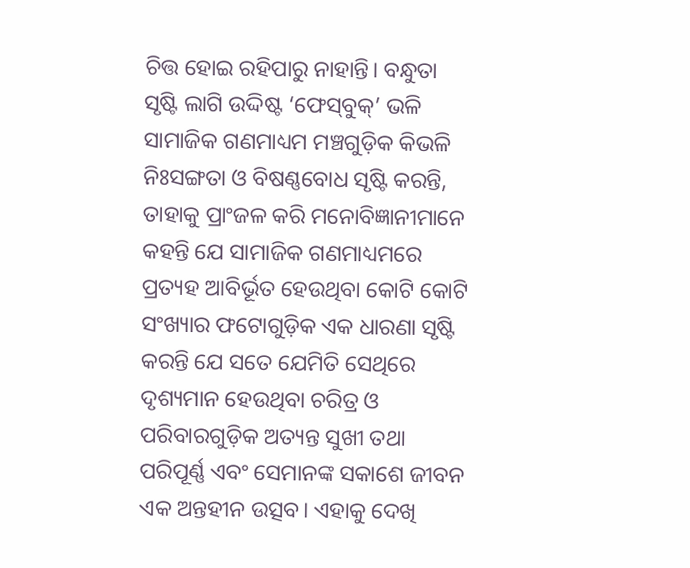ଚିତ୍ତ ହୋଇ ରହିପାରୁ ନାହାନ୍ତି। ବନ୍ଧୁତା ସୃଷ୍ଟି ଲାଗି ଉଦ୍ଦିଷ୍ଟ ‘ଫେସ୍‌ବୁକ୍‌’ ଭଳି ସାମାଜିକ ଗଣମାଧ୍ୟମ ମଞ୍ଚଗୁଡ଼ିକ କିଭଳି ନିଃସଙ୍ଗତା ଓ ବିଷଣ୍ଣବୋଧ ସୃଷ୍ଟି କରନ୍ତି, ତାହାକୁ ପ୍ରାଂଜଳ କରି ମନୋବିଜ୍ଞାନୀମାନେ କହନ୍ତି ଯେ ସାମାଜିକ ଗଣମାଧ୍ୟମରେ ପ୍ରତ୍ୟହ ଆବିର୍ଭୂତ ହେଉଥିବା କୋଟି କୋଟି ସଂଖ୍ୟାର ଫଟୋଗୁଡ଼ିକ ଏକ ଧାରଣା ସୃଷ୍ଟି କରନ୍ତି ଯେ ସତେ ଯେମିତି ସେଥିରେ ଦୃଶ୍ୟମାନ ହେଉଥିବା ଚରିତ୍ର ଓ ପରିବାରଗୁଡ଼ିକ ଅତ୍ୟନ୍ତ ସୁଖୀ ତଥା ପରିପୂର୍ଣ୍ଣ ଏବଂ ସେମାନଙ୍କ ସକାଶେ ଜୀବନ ଏକ ଅନ୍ତହୀନ ଉତ୍ସବ। ଏହାକୁ ଦେଖି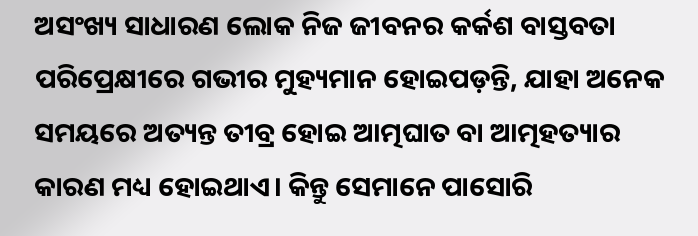ଅସଂଖ୍ୟ ସାଧାରଣ ଲୋକ ନିଜ ଜୀବନର କର୍କଶ ବାସ୍ତବତା ପରି‌ପ୍ରେକ୍ଷୀରେ ଗଭୀର ମୁହ୍ୟମାନ ହୋଇପଡ଼ନ୍ତି, ଯାହା ଅନେକ ସମୟରେ ଅତ୍ୟନ୍ତ ତୀବ୍ର ହୋଇ ଆତ୍ମଘାତ ବା ଆତ୍ମହତ୍ୟାର କାରଣ ମଧ୍ୟ ହୋଇଥାଏ। କିନ୍ତୁ ସେମାନେ ପାସୋରି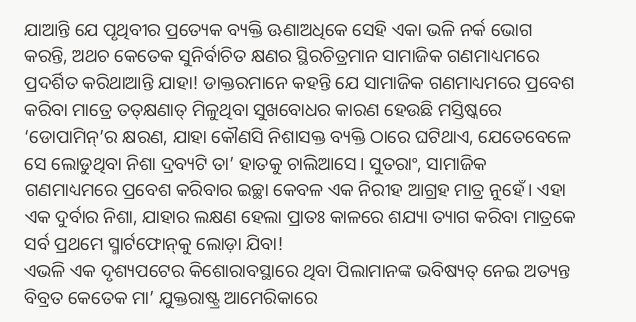ଯାଆନ୍ତି ଯେ ପୃଥିବୀର ପ୍ରତ୍ୟେକ ବ୍ୟକ୍ତି ଊଣାଅଧିକେ ସେହି ଏକା ଭଳି ନର୍କ ଭୋଗ କରନ୍ତି, ଅଥଚ କେତେକ ସୁନିର୍ବାଚିତ କ୍ଷଣର ସ୍ଥିରଚିତ୍ରମାନ ସାମାଜିକ ଗଣମାଧ୍ୟମରେ ପ୍ରଦର୍ଶିତ କରିଥାଆନ୍ତି ଯାହା! ଡାକ୍ତରମାନେ କହନ୍ତି ଯେ ସାମାଜିକ ଗଣମାଧ୍ୟମରେ ପ୍ରବେଶ କରିବା ମାତ୍ରେ ତତ୍‌କ୍ଷଣାତ୍‌ ମିଳୁଥିବା ସୁଖବୋଧର କାରଣ ହେଉଛି ମସ୍ତିଷ୍କରେ ‘ଡୋପାମିନ୍‌’ର କ୍ଷରଣ, ଯାହା କୌଣସି ନିଶାସକ୍ତ ବ୍ୟକ୍ତି ଠାରେ ଘଟିଥାଏ, ଯେତେବେଳେ ସେ ଲୋଡୁଥିବା ନିଶା ଦ୍ରବ୍ୟଟି ତା’ ହାତକୁ ଚାଲିଆସେ। ସୁତରାଂ, ସାମାଜିକ ଗଣମାଧ୍ୟମରେ ପ୍ରବେଶ କରିବାର ଇଚ୍ଛା କେବଳ ଏକ ନିରୀହ ଆଗ୍ରହ ମାତ୍ର ନୁହେଁ। ଏହା ଏକ ଦୁର୍ବାର ନିଶା, ଯାହାର ଲକ୍ଷଣ ହେଲା ପ୍ରାତଃ କାଳରେ ଶଯ୍ୟା ତ୍ୟାଗ କରିବା ମାତ୍ରକେ ସର୍ବ ପ୍ରଥମେ ସ୍ମାର୍ଟଫୋନ୍‌କୁ ଲୋଡ଼ା ଯିବା!
ଏଭଳି ଏକ ଦୃଶ୍ୟପଟ‌େର କିଶୋରାବସ୍ଥାରେ ଥିବା ପିଲାମାନଙ୍କ ଭବିଷ୍ୟତ୍‌ ନେଇ ଅତ୍ୟନ୍ତ ବିବ୍ରତ କେତେକ ମା’ ଯୁକ୍ତରାଷ୍ଟ୍ର ଆମେରିକାରେ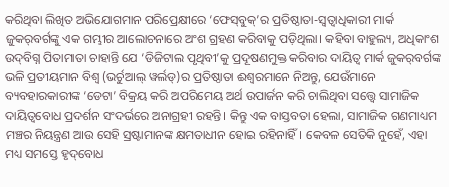କରିଥିବା ଲିଖିତ ଅଭିଯୋଗମାନ ପରିପ୍ରେକ୍ଷୀରେ ‘ଫେସ୍‌ବୁକ୍‌’ର ପ୍ରତିଷ୍ଠାତା-ସ୍ବତ୍ବାଧିକାରୀ ମାର୍କ ଜୁକର୍‌ବର୍ଗଙ୍କୁ ଏକ ଗମ୍ଭୀର ଆଲୋଚନାରେ ଅଂଶ ଗ୍ରହଣ କରିବାକୁ ପଡ଼ିଥିଲା। କହିବା ବାହୁଲ୍ୟ, ଅଧିକାଂଶ ଉଦ୍‌ବିଗ୍ନ ପିତାମାତା ଚାହାନ୍ତି ଯେ ‘ଡିଜିଟାଲ ପୃଥିବୀ’କୁ ପ୍ରଦୂଷଣମୁକ୍ତ କରିବାର ଦାୟିତ୍ବ ମାର୍କ ଜୁକର୍‌ବର୍ଗଙ୍କ ଭଳି ପ୍ରତୀୟମାନ ବିଶ୍ବ (ଭର୍ଚୁଆଲ୍‌ ୱର୍ଲଡ୍‌)ର ପ୍ରତିଷ୍ଠାତା ଈଶ୍ବରମାନେ ନିଅନ୍ତୁ, ଯେଉଁମାନେ ବ୍ୟବହାରକାରୀଙ୍କ ‘ଡେଟା’ ବିକ୍ରୟ କରି ଅପରିମେୟ ଅର୍ଥ ଉପାର୍ଜନ କରି ଚାଲିଥିବା ସତ୍ତ୍ବେ ସାମାଜିକ ଦାୟିତ୍ବବୋଧ ପ୍ରଦର୍ଶନ ସଂଦର୍ଭରେ ଅନାଗ୍ରହୀ ରହନ୍ତି। କିନ୍ତୁ ଏକ ବାସ୍ତବତା ହେଲା, ସାମାଜିକ ଗଣମାଧ୍ୟମ ମଞ୍ଚର ନିୟନ୍ତ୍ରଣ ଆଉ ସେହି ସ୍ରଷ୍ଟାମାନଙ୍କ କ୍ଷମତାଧୀନ ହୋଇ ରହିନାହିଁ। କେବଳ ସେତିକି ନୁହେଁ, ଏହା ମଧ୍ୟ ସମସ୍ତେ ହୃଦ୍‌ବୋଧ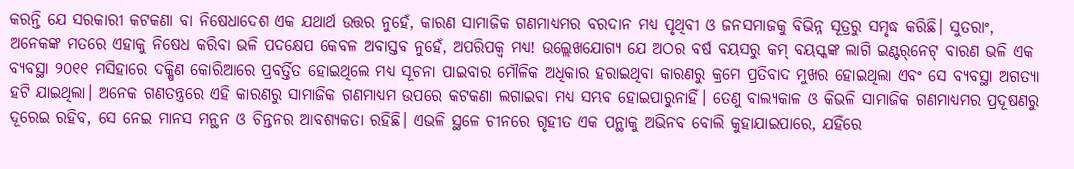କରନ୍ତି ଯେ ସରକାରୀ କଟକଣା ବା ନିଷେଧାଦେଶ ଏକ ଯଥାର୍ଥ ଉତ୍ତର ନୁହେଁ, କାରଣ ସାମାଜିକ ଗଣମାଧ୍ୟମର ବରଦାନ ମଧ୍ୟ ପୃଥିବୀ ଓ ଜନସମାଜକୁ ବିଭିନ୍ନ ସୂତ୍ରରୁ ସମୃଦ୍ଧ କରିଛି। ସୁତରାଂ, ଅନେକଙ୍କ ମତରେ ଏହାକୁ ନିଷେଧ କରିବା ଭଳି ପଦକ୍ଷେପ କେବଳ ଅବାସ୍ତବ ନୁହେଁ, ଅପରିପକ୍ବ ମଧ୍ୟ! ଉଲ୍ଲେଖଯୋଗ୍ୟ ଯେ ଅଠର ବର୍ଷ ବୟସରୁ କମ୍‌ ବୟସ୍କଙ୍କ ଲାଗି ଇଣ୍ଟର୍‌ନେଟ୍‌ ବାରଣ ଭଳି ଏକ ବ୍ୟବସ୍ଥା ୨୦୧୧ ମସିହାରେ ଦକ୍ଷିଣ କୋରିଆରେ ପ୍ରବର୍ତ୍ତିତ ହୋଇଥିଲେ ମଧ୍ୟ ସୂଚନା ପାଇବାର ମୌଳିକ ଅଧିକାର ହରାଇଥିବା କାରଣରୁ କ୍ରମେ ପ୍ରତିବାଦ ମୁଖର ହୋଇଥିଲା ଏବଂ ସେ ବ୍ୟବସ୍ଥା ଅଗତ୍ୟା ହଟି ଯାଇଥିଲା। ଅନେକ ଗଣତନ୍ତ୍ରରେ ଏହି କାରଣରୁ ସାମାଜିକ ଗଣମାଧ୍ୟମ ଉପରେ କଟକଣା ଲଗାଇବା ମଧ୍ୟ ସମ୍ଭବ ହୋଇପାରୁନାହିଁ। ତେଣୁ ବାଲ୍ୟକାଳ ଓ କିଭଳି ସାମାଜିକ ଗଣମାଧ୍ୟମର ପ୍ରଦୂଷଣରୁ ଦୂରେଇ ରହିବ, ସେ ନେଇ ମାନସ ମନ୍ଥନ ଓ ଚିନ୍ତନର ଆବଶ୍ୟକତା ରହିଛି। ଏଭଳି ସ୍ଥଳେ ଚୀନରେ ଗୃହୀତ ଏକ ପନ୍ଥାକୁ ଅଭିନବ ବୋଲି କୁହାଯାଇପାରେ, ଯହିଁରେ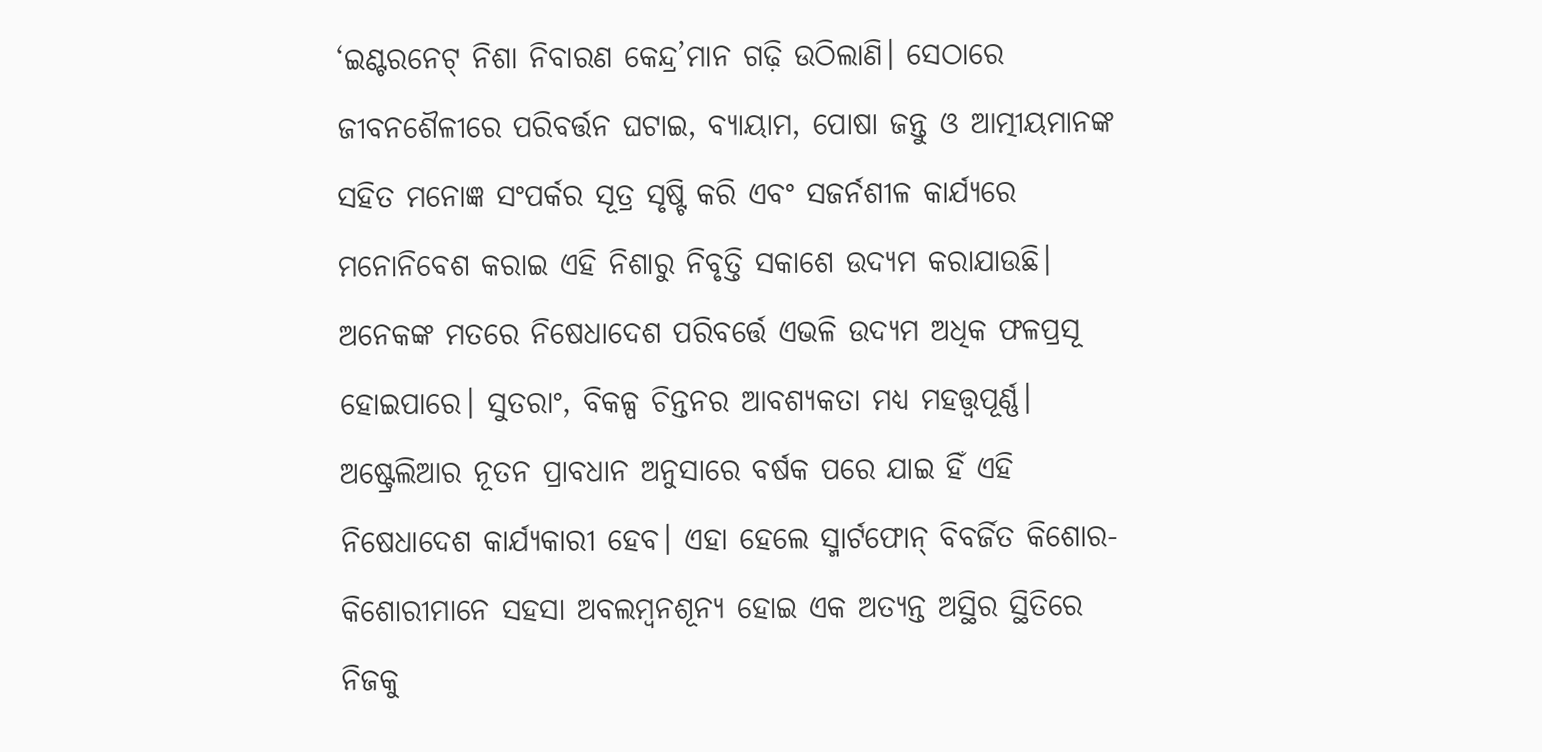‘ଇଣ୍ଟରନେଟ୍‌ ନିଶା ନିବାରଣ କେନ୍ଦ୍ର’ମାନ ଗଢ଼ି ଉଠିଲାଣି। ସେଠାରେ ଜୀବନଶୈଳୀରେ ପରିବର୍ତ୍ତନ ଘଟାଇ, ବ୍ୟାୟାମ, ପୋଷା ଜନ୍ତୁ ଓ ଆତ୍ମୀୟମାନଙ୍କ ସହିତ ମନୋଜ୍ଞ ସଂପର୍କର ସୂତ୍ର ସୃଷ୍ଟି କରି ଏବଂ ସଜର୍ନଶୀଳ କାର୍ଯ୍ୟରେ ମନୋନିବେଶ କରାଇ ଏହି ନିଶାରୁ ନିବୃତ୍ତି ସକାଶେ ଉଦ୍ୟମ କରାଯାଉଛି। ଅନେକଙ୍କ ମତରେ ନିଷେଧାଦେଶ ପରିବର୍ତ୍ତେ ଏଭଳି ଉଦ୍ୟମ ଅଧିକ ଫଳପ୍ରସୂ ହୋଇପାରେ। ସୁତରାଂ, ବିକଳ୍ପ ଚିନ୍ତନର ଆବଶ୍ୟକତା ମଧ୍ୟ ମହତ୍ତ୍ବପୂର୍ଣ୍ଣ।
ଅଷ୍ଟ୍ରେଲିଆର ନୂତନ ପ୍ରାବଧାନ ଅନୁସାରେ ବର୍ଷକ ପରେ ଯାଇ ହିଁ ଏହି ନିଷେଧାଦେଶ କାର୍ଯ୍ୟକାରୀ ହେବ। ଏହା ହେଲେ ସ୍ମାର୍ଟଫୋନ୍ ବିବର୍ଜିତ କିଶୋର-କିଶୋରୀମାନେ ସହସା ଅବଲମ୍ବନଶୂନ୍ୟ ହୋଇ ଏକ ଅତ୍ୟନ୍ତ ଅସ୍ଥିର ସ୍ଥିତିରେ ନିଜକୁ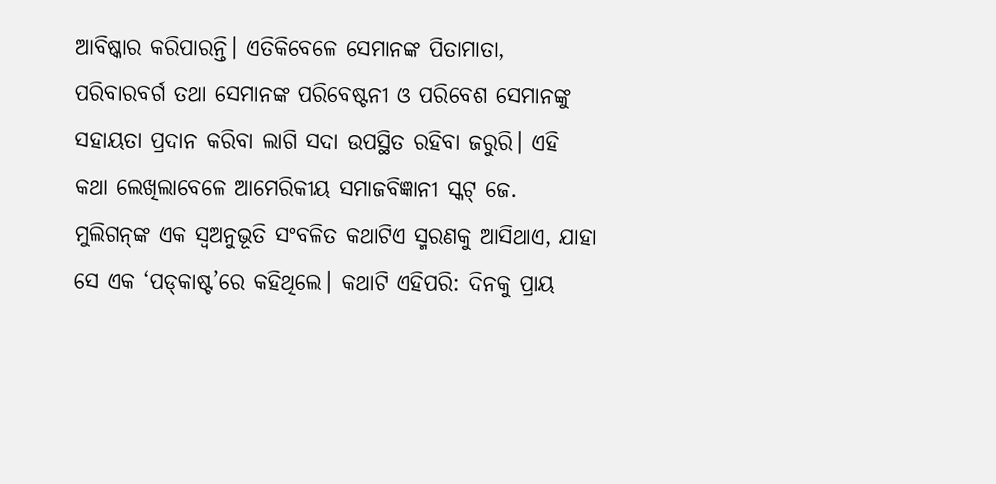ଆବିଷ୍କାର କରିପାରନ୍ତି। ଏତିକିବେଳେ ସେମାନଙ୍କ ପିତାମାତା, ପରିବାରବର୍ଗ ତଥା ସେମାନଙ୍କ ପରିବେଷ୍ଟନୀ ଓ ପରିବେଶ ସେମାନଙ୍କୁ ସହାୟତା ପ୍ରଦାନ କରିବା ଲାଗି ସଦା ଉପସ୍ଥିତ ରହିବା ଜରୁରି। ଏହି କଥା ଲେଖିଲାବେଳେ ଆମେରିକୀୟ ସମାଜବିଜ୍ଞାନୀ ସ୍କଟ୍‌ ଜେ. ମୁଲିଗନ୍‌ଙ୍କ ଏକ ସ୍ବଅନୁଭୂତି ସଂବଳିତ କଥାଟିଏ ସ୍ମରଣକୁ ଆସିଥାଏ, ଯାହା ସେ ଏକ ‘ପଡ୍‌କାଷ୍ଟ’ରେ କହିଥିଲେ। କଥାଟି ଏହିପରି: ଦିନକୁ ପ୍ରାୟ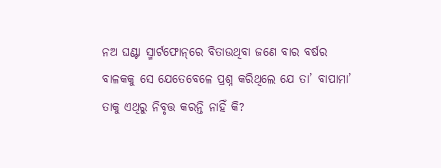ନଅ ଘଣ୍ଟା ସ୍ମାର୍ଟଫୋନ୍‌ରେ ବିତାଉଥିବା ଜଣେ ବାର ବର୍ଷର ବାଳକକୁ ସେ ଯେତେବେଳେ ପ୍ରଶ୍ନ କରିଥିଲେ ଯେ ତା’ ବାପାମା’ ତାକୁ ଏଥିରୁ ନିବୃତ୍ତ କରନ୍ତି ନାହିଁ କି?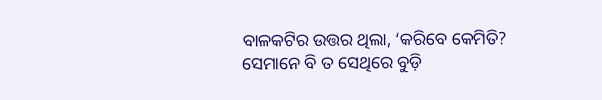ବାଳକଟିର ଉତ୍ତର ଥିଲା, ‘କରିବେ କେମିତି? ସେମାନେ ବି ତ ସେଥିରେ ବୁଡ଼ି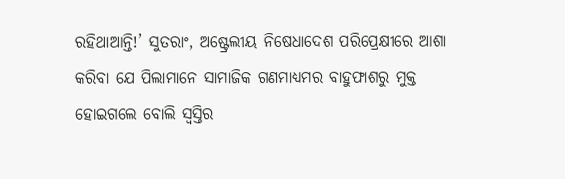ରହିଥାଆନ୍ତି!’ ସୁତରାଂ, ଅଷ୍ଟ୍ରେଲୀୟ ନିଷେଧାଦେଶ ପରିପ୍ରେକ୍ଷୀରେ ଆଶା କରିବା ଯେ ପିଲାମାନେ ସାମାଜିକ ଗଣମାଧ୍ୟମର ବାହୁଫାଶରୁ ମୁକ୍ତ ହୋଇଗଲେ ବୋଲି ସ୍ବସ୍ତିର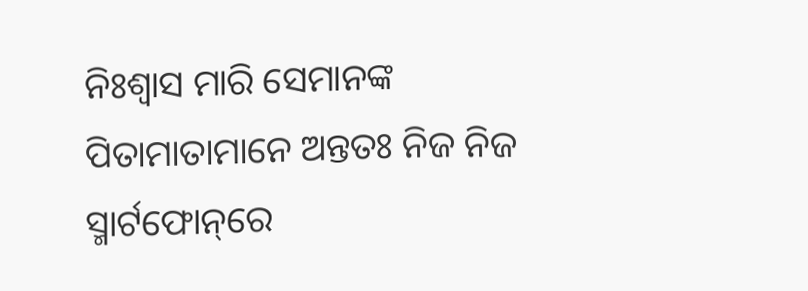ନିଃଶ୍ବା‌ସ ମାରି ସେମାନଙ୍କ ପିତାମାତାମାନେ ଅନ୍ତତଃ ନିଜ ନିଜ ସ୍ମାର୍ଟଫୋନ୍‌ରେ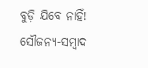ବୁଡ଼ି ଯିବେ ନାହିଁ!
ସୌଜନ୍ୟ-ସମ୍ୱାଦ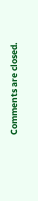Comments are closed.